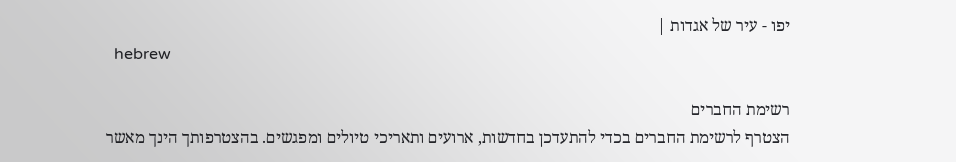יפו - עיר של אגדות |
  hebrew

רשימת החברים
הצטרף לרשימת החברים בכדי להתעדכן בחדשות, ארועים ותאריכי טיולים ומפגשים. בהצטרפותך הינך מאשר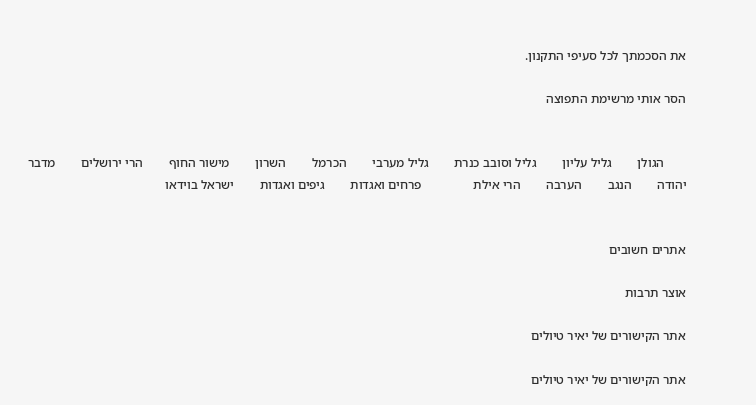את הסכמתך לכל סעיפי התקנון.

הסר אותי מרשימת התפוצה


       הגולן        גליל עליון        גליל וסובב כנרת        גליל מערבי        הכרמל        השרון        מישור החוף        הרי ירושלים        מדבר יהודה        הנגב        הערבה        הרי אילת                פרחים ואגדות        גיפים ואגדות        ישראל בוידאו


אתרים חשובים

אוצר תרבות

אתר הקישורים של יאיר טיולים

אתר הקישורים של יאיר טיולים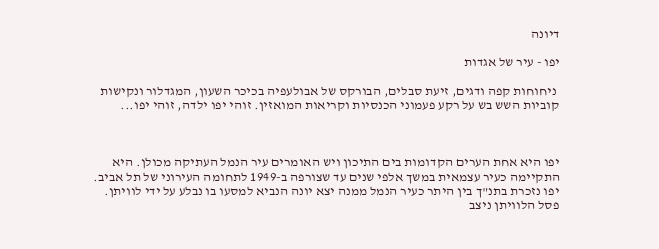דיונה

יפו - עיר של אגדות

 ניחוחות קפה ודגים, זיעת סבלים, הבורקס של אבולעפיה בכיכר השעון, המגדלור ונקישות קוביות השש בש על רקע פעמוני הכנסיות וקריאות המואזין. זוהי יפו ילדה, זוהי יפו...



יפו היא אחת הערים הקדומות בים התיכון ויש האומרים עיר הנמל העתיקה מכולן. היא התקיימה כעיר עצמאית במשך אלפי שנים עד שצורפה ב-1949 לתחומה העירוני של תל אביב. יפו נזכרת בתנ"ך בין היתר כעיר הנמל ממנה יצא יונה הנביא למסעו בו נבלע על ידי לוויתן. פסל הלוויתן ניצב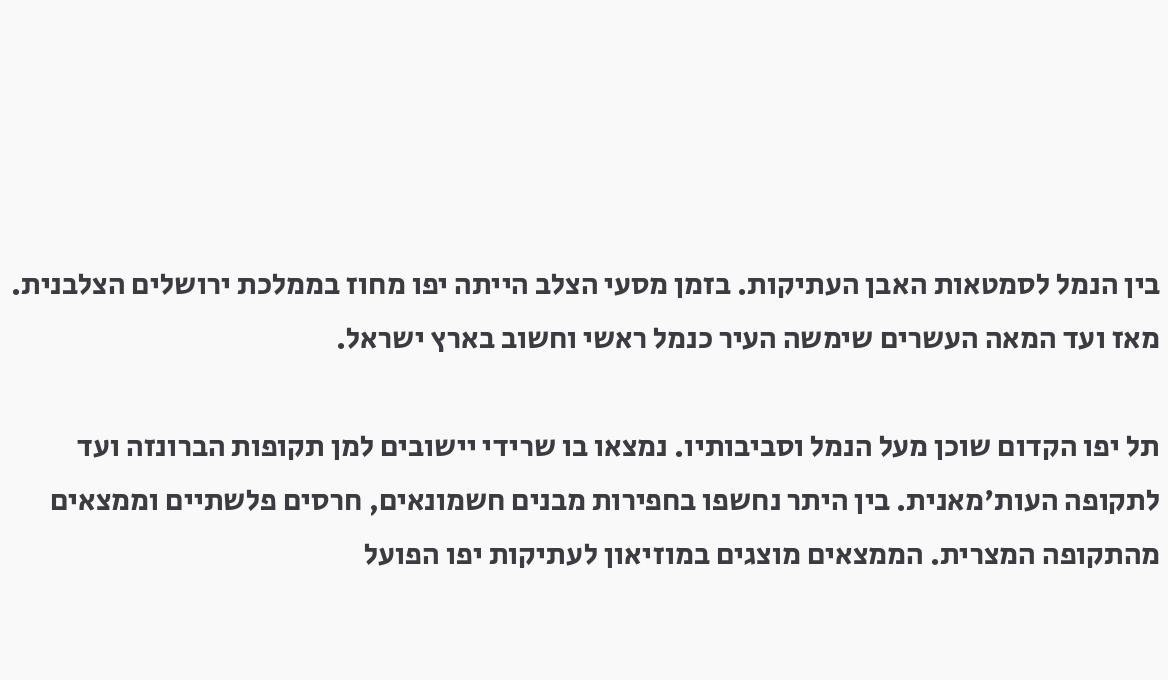בין הנמל לסמטאות האבן העתיקות. בזמן מסעי הצלב הייתה יפו מחוז בממלכת ירושלים הצלבנית. מאז ועד המאה העשרים שימשה העיר כנמל ראשי וחשוב בארץ ישראל.

תל יפו הקדום שוכן מעל הנמל וסביבותיו. נמצאו בו שרידי יישובים למן תקופות הברונזה ועד לתקופה העות'מאנית. בין היתר נחשפו בחפירות מבנים חשמונאים, חרסים פלשתיים וממצאים מהתקופה המצרית. הממצאים מוצגים במוזיאון לעתיקות יפו הפועל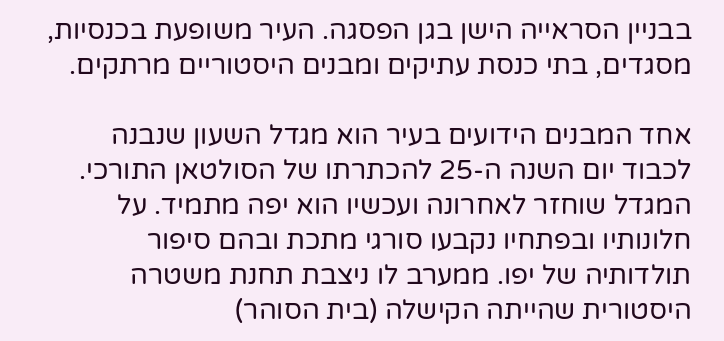בבניין הסראייה הישן בגן הפסגה. העיר משופעת בכנסיות, מסגדים, בתי כנסת עתיקים ומבנים היסטוריים מרתקים.

אחד המבנים הידועים בעיר הוא מגדל השעון שנבנה לכבוד יום השנה ה-25 להכתרתו של הסולטאן התורכי. המגדל שוחזר לאחרונה ועכשיו הוא יפה מתמיד. על חלונותיו ובפתחיו נקבעו סורגי מתכת ובהם סיפור תולדותיה של יפו. ממערב לו ניצבת תחנת משטרה היסטורית שהייתה הקישלה (בית הסוהר)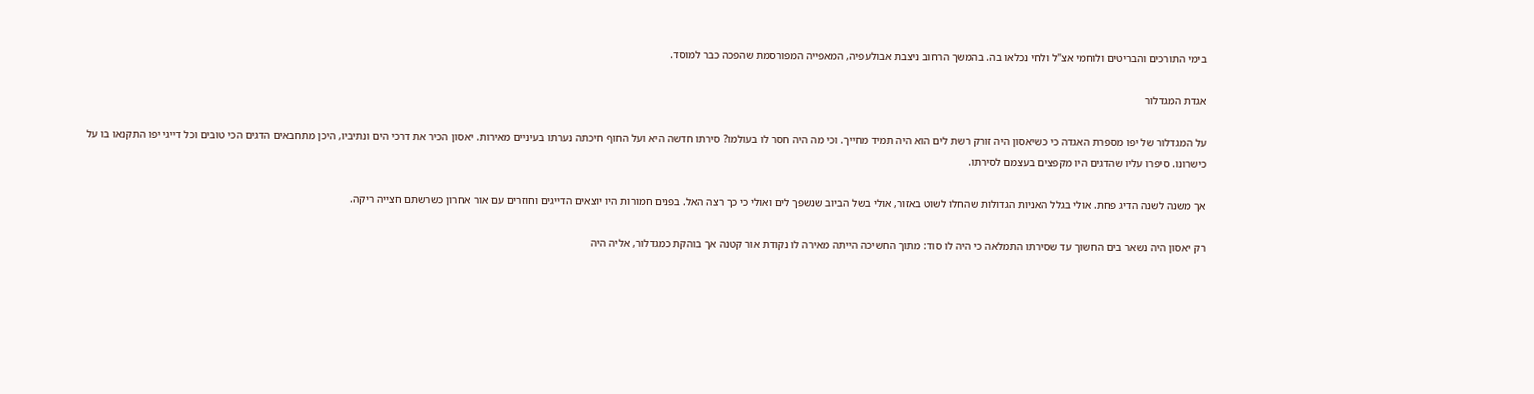בימי התורכים והבריטים ולוחמי אצ"ל ולחי נכלאו בה. בהמשך הרחוב ניצבת אבולעפיה, המאפייה המפורסמת שהפכה כבר למוסד.

אגדת המגדלור

על המגדלור של יפו מספרת האגדה כי כשיאסון היה זורק רשת לים הוא היה תמיד מחייך. וכי מה היה חסר לו בעולמו? סירתו חדשה היא ועל החוף חיכתה נערתו בעיניים מאירות. יאסון הכיר את דרכי הים ונתיביו, היכן מתחבאים הדגים הכי טובים וכל דייגי יפו התקנאו בו על כישרונו. סיפרו עליו שהדגים היו מקפצים בעצמם לסירתו.

אך משנה לשנה הדיג פחת. אולי בגלל האניות הגדולות שהחלו לשוט באזור, אולי בשל הביוב שנשפך לים ואולי כי כך רצה האל. בפנים חמורות היו יוצאים הדייגים וחוזרים עם אור אחרון כשרשתם חצייה ריקה.

רק יאסון היה נשאר בים החשוך עד שסירתו התמלאה כי היה לו סוד: מתוך החשיכה הייתה מאירה לו נקודת אור קטנה אך בוהקת כמגדלור, אליה היה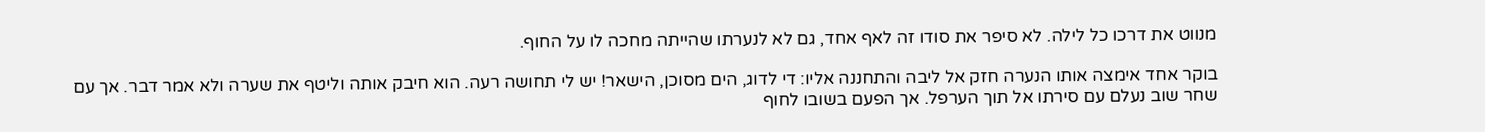מנווט את דרכו כל לילה. לא סיפר את סודו זה לאף אחד, גם לא לנערתו שהייתה מחכה לו על החוף.

בוקר אחד אימצה אותו הנערה חזק אל ליבה והתחננה אליו: די לדוג, הים מסוכן, הישאר! יש לי תחושה רעה. הוא חיבק אותה וליטף את שערה ולא אמר דבר. אך עם שחר שוב נעלם עם סירתו אל תוך הערפל. אך הפעם בשובו לחוף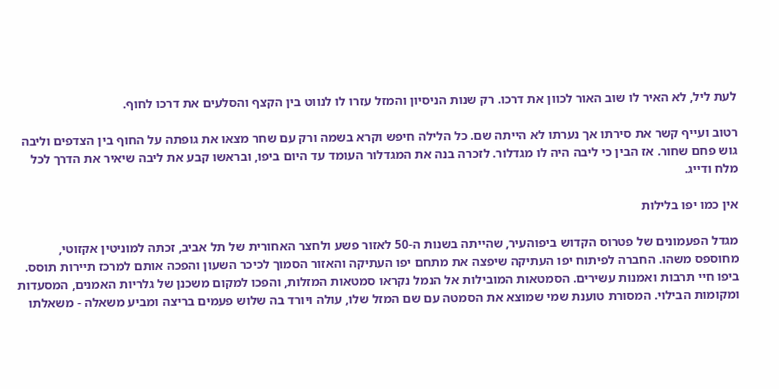לעת ליל, לא האיר לו שוב האור לכוון את דרכו. רק שנות הניסיון והמזל עזרו לו לנווט בין הקצף והסלעים את דרכו לחוף.

רטוב ועייף קשר את סירתו אך נערתו לא הייתה שם. כל הלילה חיפש וקרא בשמה ורק עם שחר מצאו את גופתה על החוף בין הצדפים וליבה גוש פחם שחור. אז הבין כי ליבה היה לו מגדלור. לזכרה בנה את המגדלור העומד עד היום ביפו, ובראשו קבע את ליבה שיאיר את הדרך לכל מלח ודייג.

אין כמו יפו בלילות

מגדל הפעמונים של פטרוס הקדוש ביפוהעיר, שהייתה בשנות ה-50 לאזור פשע ולחצר האחורית של תל אביב, זכתה למוניטין אקזוטי, מחוספס משהו. החברה לפיתוח יפו העתיקה שיפצה את מתחם יפו העתיקה והאזור הסמוך לכיכר השעון והפכה אותם למרכז תיירות תוסס. ביפו חיי תרבות ואמנות עשירים. הסמטאות המובילות אל הנמל נקראו סמטאות המזלות, והפכו למקום משכנן של גלריות האמנים, המסעדות ומקומות הבילוי. המסורת טוענת שמי שמוצא את הסמטה עם שם המזל שלו, עולה ויורד בה שלוש פעמים בריצה ומביע משאלה - משאלתו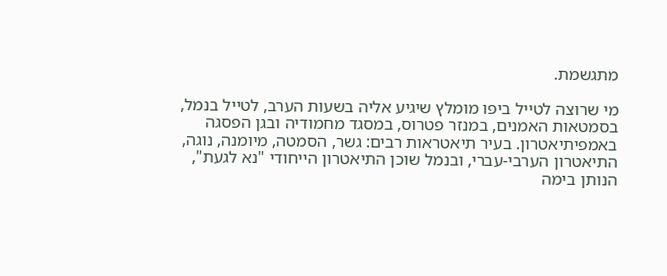מתגשמת.

מי שרוצה לטייל ביפו מומלץ שיגיע אליה בשעות הערב, לטייל בנמל, בסמטאות האמנים, במנזר פטרוס, במסגד מחמודיה ובגן הפסגה באמפיתיאטרון. בעיר תיאטראות רבים: גשר, הסמטה, מיומנה, נוגה, התיאטרון הערבי-עברי, ובנמל שוכן התיאטרון הייחודי "נא לגעת", הנותן בימה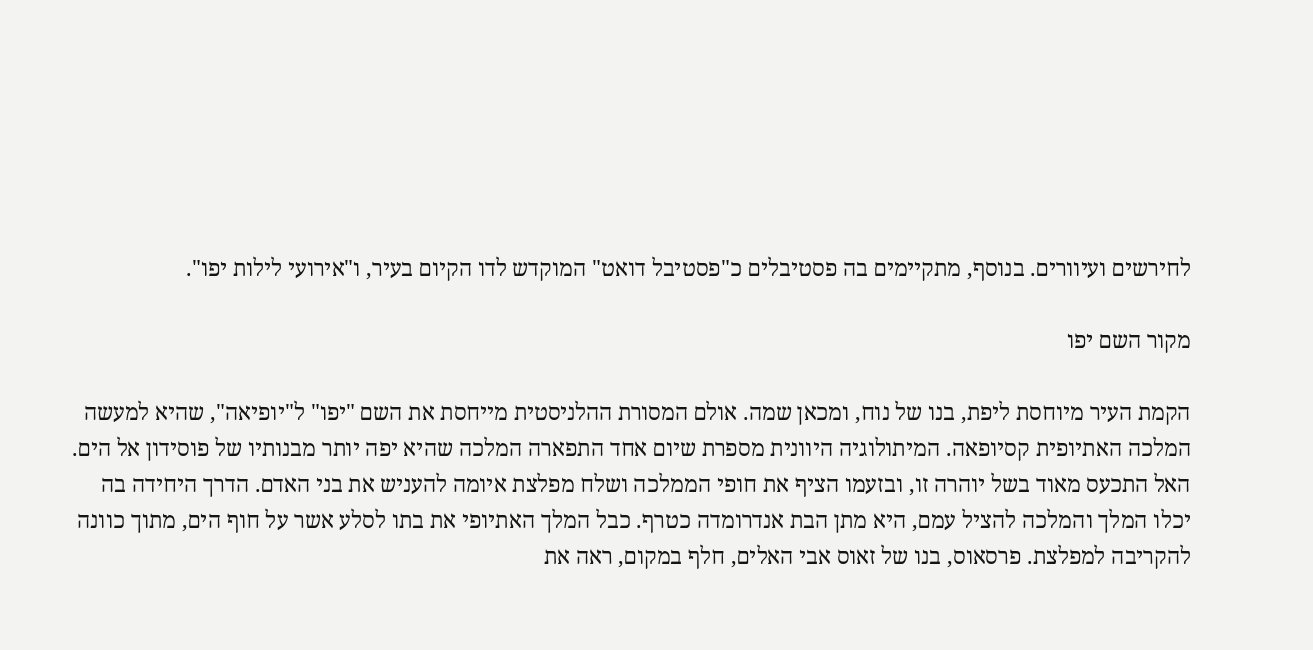לחירשים ועיוורים. בנוסף, מתקיימים בה פסטיבלים כ"פסטיבל דואט" המוקדש לדו הקיום בעיר, ו"אירועי לילות יפו".

מקור השם יפו

הקמת העיר מיוחסת ליפת, בנו של נוח, ומכאן שמה. אולם המסורת ההלניסטית מייחסת את השם "יפו" ל"יופיאה", שהיא למעשה המלכה האתיופית קסיופאה. המיתולוגיה היוונית מספרת שיום אחד התפארה המלכה שהיא יפה יותר מבנותיו של פוסידון אל הים. האל התכעס מאוד בשל יוהרה זו, ובזעמו הציף את חופי הממלכה ושלח מפלצת איומה להעניש את בני האדם. הדרך היחידה בה יכלו המלך והמלכה להציל עמם, היא מתן הבת אנדרומדה כטרף. כבל המלך האתיופי את בתו לסלע אשר על חוף הים, מתוך כוונה להקריבה למפלצת. פרסאוס, בנו של זאוס אבי האלים, חלף במקום, ראה את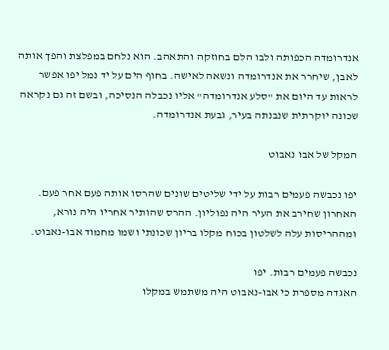אנדרומדה הכפותה ולבו הלם בחוזקה והתאהב. הוא נלחם במפלצת והפך אותה לאבן, שיחרר את אנדרומדה ונשאה לאישה. בחוף הים על יד נמל יפו אפשר לראות עד היום את "סלע אנדרומדה" אליו נכבלה הנסיכה, ובשם זה גם נקראה שכונה יוקרתית שנבנתה בעיר, גבעת אנדרומדה.

המקל של אבו נאבוט

יפו נכבשה פעמים רבות על ידי שליטים שונים שהרסו אותה פעם אחר פעם. האחרון שחירב את העיר היה נפוליון. ההרס שהותיר אחריו היה נורא, ומההריסות עלה לשלטון בכוח מקלו בריון שכונתי ושמו מחמוד אבו-נאבוט.

נכבשה פעמים רבות. יפו
האגדה מספרת כי אבו-נאבוט היה משתמש במקלו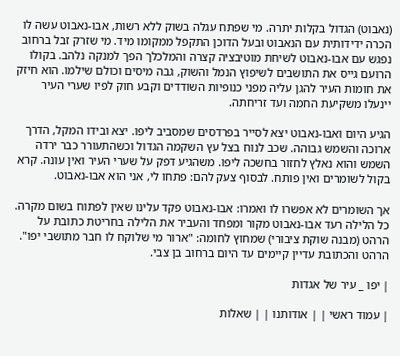(נאבוט) הגדול בקלות יתרה. מי שפתח עגלה בשוק ללא רשות, אבו-נאבוט עשה לו הכרה ידידותית עם הנאבוט ובעל הדוכן התקפל ממקומו מיד. מי שזרק זבל ברחוב נפגש עם אבו-נאבוט לשיחת מוטיבציה קצרה והמלכלך הפך למנקה נלהב. בקולו הרועם גייס את התושבים לשיפוץ הנמל והשוק, גבה מיסים וכולם שילמו. הוא חיזק את חומות העיר להגן עליה מפני כנופיות השודדים וקבע חוק לפיו שערי העיר יינעלו משקיעת החמה ועד זריחתה.

הגיע היום ואבו-נאבוט יצא לסייר בפרדסים שמסביב ליפו. יצא ובידו המקל, הדרך ארוכה והשמש גבוהה. שכב לנוח בצל עץ השקמה הגדול וכשהתעורר כבר ירדה השמש והוא נאלץ לחזור בחשכה ליפו. משהגיע דפק על שערי העיר ואין עונה. קרא בקול לשומרים ואין פותח. לבסוף צעק להם: פתחו לי, אני הוא אבו-נאבוט.

אך השומרים לא אפשרו לו ואמרו: אבו-נאבוט פקד עלינו שאין לפתוח בשום מקרה. כל הלילה רעד אבו-נאבוט מקור ומפחד והעביר את הלילה בחריטת כתובת על הרהט (מבנה שוקת ציבורי) שמחוץ לחומה: "ארור מי שלוקח לו חבר מתושבי יפו". הרהט והכתובת עדיין קיימים עד היום ברחוב בן צבי.

| יפו _ עיר של אגדות

| עמוד ראשי | | אודותנו | | שאלות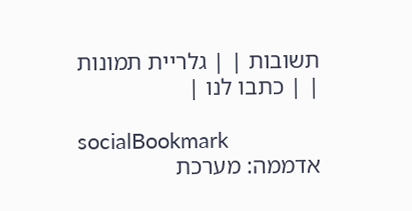תשובות | | גלריית תמונות | | כתבו לנו |

socialBookmark
אדממה: מערכת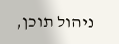ניהול תוכן,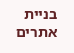בניית אתרים